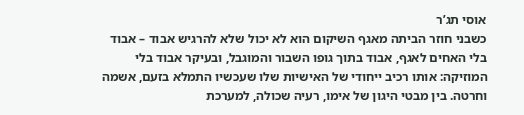אוסי תג’ר
כשבני חוזר הביתה מאגף השיקום הוא לא יכול שלא להרגיש אבוד – אבוד בלי האחים לאגף, אבוד בתוך גופו השבור והמוגבל, ובעיקר אבוד בלי המוזיקה: אותו רכיב ייחודי של האישיות שלו שעכשיו התמלא בזעם, אשמה וחרטה. בין מבטי היגון של אימו, רעיה שכולה, למערכת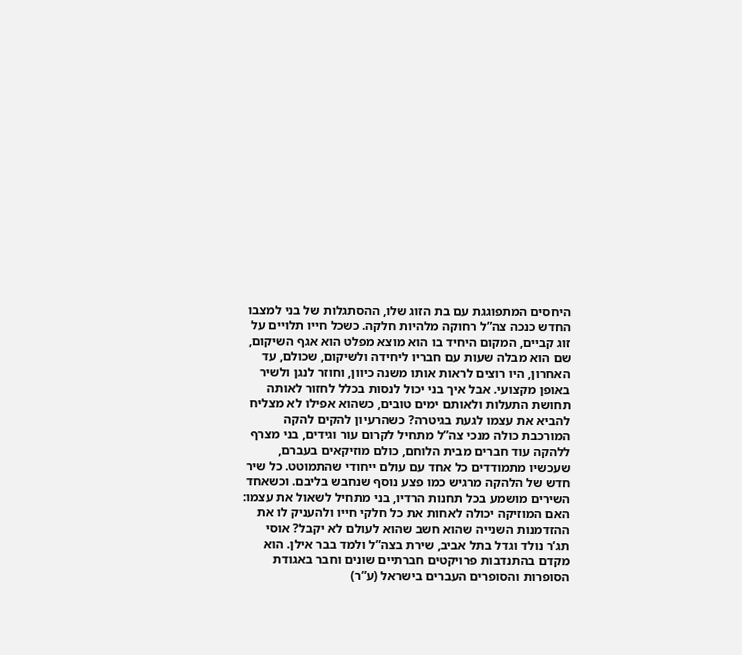היחסים המתפוגגת עם בת הזוג שלו, ההסתגלות של בני למצבו החדש כנכה צה”ל רחוקה מלהיות חלקה. כשכל חייו תלויים על זוג קביים, המקום היחיד בו הוא מוצא מפלט הוא אגף השיקום, שם הוא מבלה שעות עם חבריו ליחידה ולשיקום, שכולם, עד האחרון, היו רוצים לראות אותו משנה כיוון, וחוזר לנגן ולשיר באופן מקצועי. אבל איך בני יכול לנסות בכלל לחזור לאותה תחושת התעלות ולאותם ימים טובים, כשהוא אפילו לא מצליח להביא את עצמו לגעת בגיטרה? כשהרעיון להקים להקה המורכבת כולה מנכי צה”ל מתחיל לקרום עור וגידים, בני מצרף ללהקה עוד חברים מבית הלוחם, כולם מוזיקאים בעברם, שעכשיו מתמודדים כל אחד עם עולם ייחודי שהתמוטט. כל שיר חדש של הלהקה מרגיש כמו פצע נוסף שנחבש בליבם. וכשאחד השירים מושמע בכל תחנות הרדיו, בני מתחיל לשאול את עצמו: האם המוזיקה יכולה לאחות את כל חלקי חייו ולהעניק לו את ההזדמנות השנייה שהוא חשב שהוא לעולם לא יקבל? אוסי תג’ר נולד וגדל בתל אביב, שירת בצה”ל ולמד בבר אילן. הוא מקדם בהתנדבות פרויקטים חברתיים שונים וחבר באגודת הסופרות והסופרים העברים בישראל (ע”ר)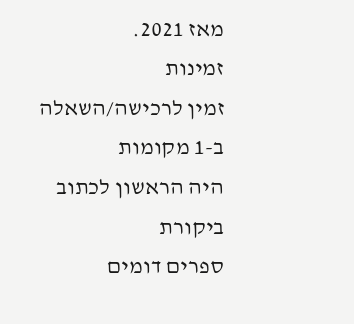מאז 2021.
זמינות
זמין לרכישה/השאלה ב-1 מקומות
היה הראשון לכתוב ביקורת
ספרים דומים